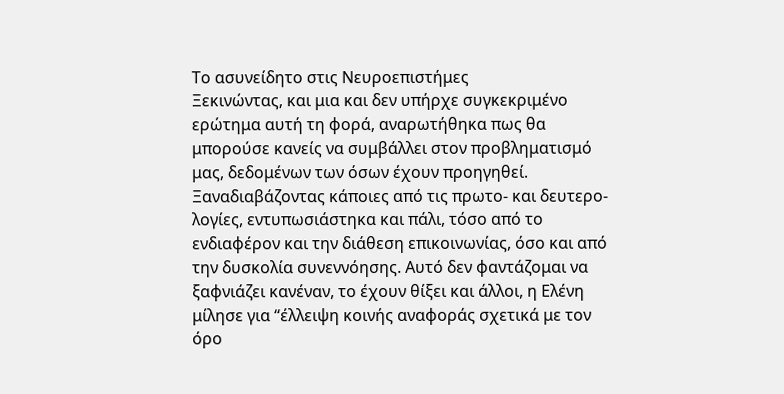Το ασυνείδητο στις Νευροεπιστήμες
Ξεκινώντας, και μια και δεν υπήρχε συγκεκριμένο ερώτημα αυτή τη φορά, αναρωτήθηκα πως θα μπορούσε κανείς να συμβάλλει στον προβληματισμό μας, δεδομένων των όσων έχουν προηγηθεί. Ξαναδιαβάζοντας κάποιες από τις πρωτο- και δευτερο-λογίες, εντυπωσιάστηκα και πάλι, τόσο από το ενδιαφέρον και την διάθεση επικοινωνίας, όσο και από την δυσκολία συνεννόησης. Αυτό δεν φαντάζομαι να ξαφνιάζει κανέναν, το έχουν θίξει και άλλοι, η Ελένη μίλησε για “έλλειψη κοινής αναφοράς σχετικά με τον όρο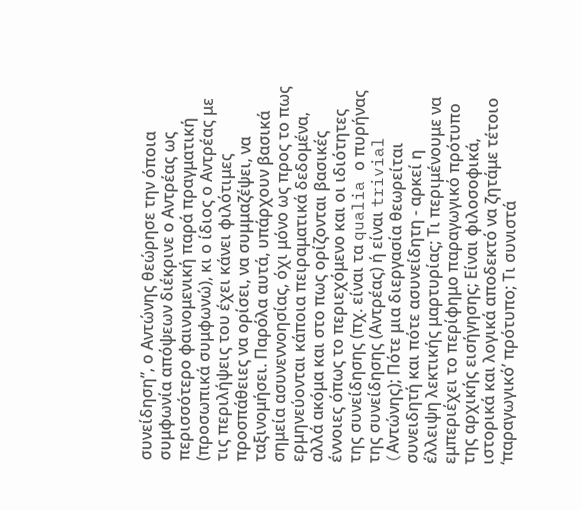συνείδηση”, ο Αντώνης θεώρησε την όποια συμφωνία απόψεων διέκρινε ο Αντρέας ως περισσότερο φαινομενική παρά πραγματική (προσωπικά συμφωνώ), κι ο ίδιος ο Αντρέας με τις περιλήψεις του έχει κάνει φιλότιμες προσπάθειες να ορίσει, να συμμαζέψει, να ταξινομήσει. Παρόλα αυτά, υπάρχουν βασικά σημεία ασυνεννοησίας, όχι μόνο ως προς το πως ερμηνεύονται κάποια πειραματικά δεδομένα, αλλά ακόμα και στο πως ορίζονται βασικές έννοιες όπως το περιεχόμενο και οι ιδιότητες της συνείδησης (πχ. είναι τα qualia ο πυρήνας της συνείδησης (Αντρέας) ή είναι trivial (Aντώνης); Πότε μια διεργασία θεωρείται συνειδητή και πότε ασυνείδητη - αρκεί η έλλειψη λεκτικής μαρτυρίας; Τι περιμένουμε να εμπεριέχει το περίφημο παραγωγικό πρότυπο της αρχικής εισήγησης; Είναι φιλοσοφικά, ιστορικά και λογικά αποδεκτό να ζητάμε τέτοιο ‘παραγωγικό’ πρότυπο; Τι συνιστά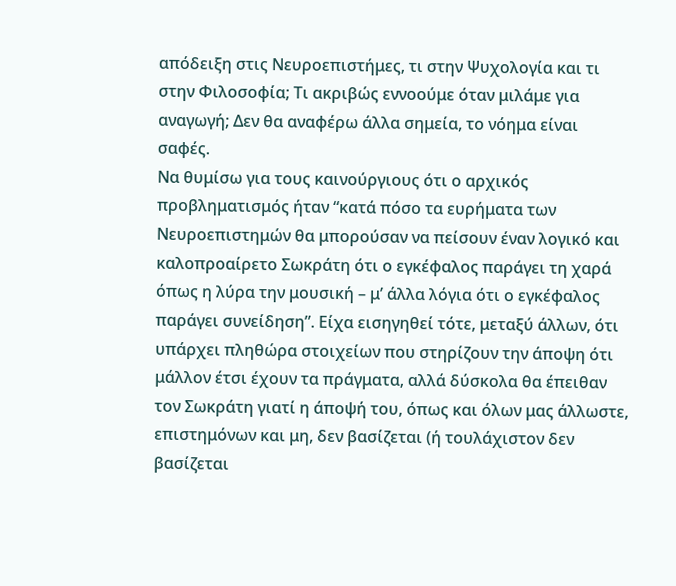απόδειξη στις Νευροεπιστήμες, τι στην Ψυχολογία και τι στην Φιλοσοφία; Τι ακριβώς εννοούμε όταν μιλάμε για αναγωγή; Δεν θα αναφέρω άλλα σημεία, το νόημα είναι σαφές.
Να θυμίσω για τους καινούργιους ότι ο αρχικός προβληματισμός ήταν “κατά πόσο τα ευρήματα των Νευροεπιστημών θα μπορούσαν να πείσουν έναν λογικό και καλοπροαίρετο Σωκράτη ότι ο εγκέφαλος παράγει τη χαρά όπως η λύρα την μουσική – μ’ άλλα λόγια ότι ο εγκέφαλος παράγει συνείδηση”. Είχα εισηγηθεί τότε, μεταξύ άλλων, ότι υπάρχει πληθώρα στοιχείων που στηρίζουν την άποψη ότι μάλλον έτσι έχουν τα πράγματα, αλλά δύσκολα θα έπειθαν τον Σωκράτη γιατί η άποψή του, όπως και όλων μας άλλωστε, επιστημόνων και μη, δεν βασίζεται (ή τουλάχιστον δεν βασίζεται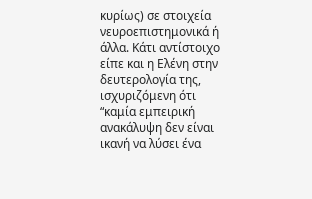κυρίως) σε στοιχεία νευροεπιστημονικά ή άλλα. Κάτι αντίστοιχο είπε και η Ελένη στην δευτερολογία της, ισχυριζόμενη ότι “καμία εμπειρική ανακάλυψη δεν είναι ικανή να λύσει ένα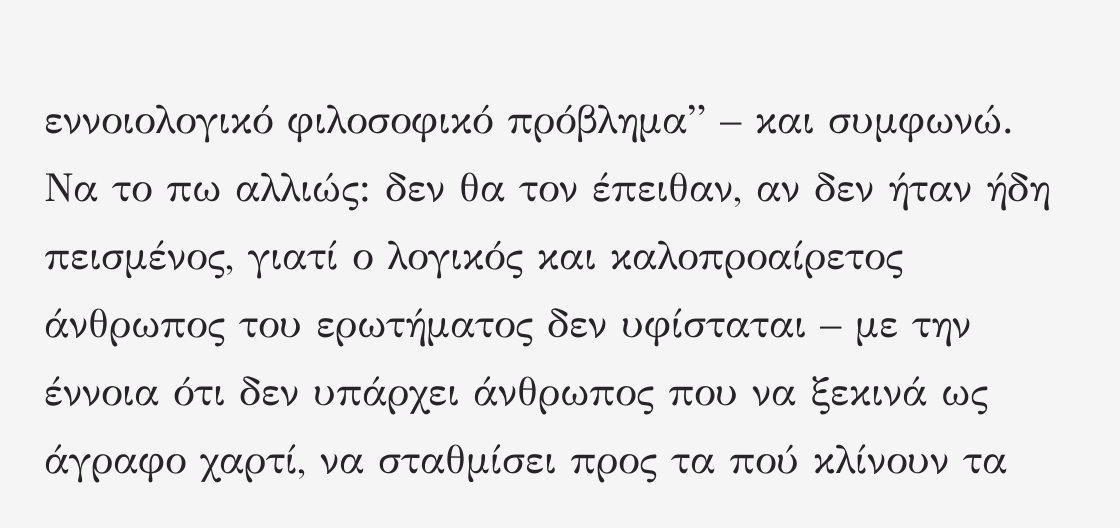εννοιολογικό φιλοσοφικό πρόβλημα” – και συμφωνώ. Να το πω αλλιώς: δεν θα τον έπειθαν, αν δεν ήταν ήδη πεισμένος, γιατί ο λογικός και καλοπροαίρετος άνθρωπος του ερωτήματος δεν υφίσταται – με την έννοια ότι δεν υπάρχει άνθρωπος που να ξεκινά ως άγραφο χαρτί, να σταθμίσει προς τα πού κλίνουν τα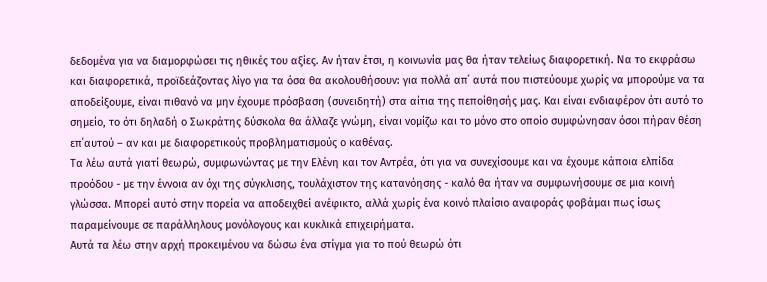δεδομένα για να διαμορφώσει τις ηθικές του αξίες. Αν ήταν έτσι, η κοινωνία μας θα ήταν τελείως διαφορετική. Να το εκφράσω και διαφορετικά, προϊδεάζοντας λίγο για τα όσα θα ακολουθήσουν: για πολλά απ΄ αυτά που πιστεύουμε χωρίς να μπορούμε να τα αποδείξουμε, είναι πιθανό να μην έχουμε πρόσβαση (συνειδητή) στα αίτια της πεποίθησής μας. Και είναι ενδιαφέρον ότι αυτό το σημείο, το ότι δηλαδή ο Σωκράτης δύσκολα θα άλλαζε γνώμη, είναι νομίζω και το μόνο στο οποίο συμφώνησαν όσοι πήραν θέση επ΄αυτού – αν και με διαφορετικούς προβληματισμούς ο καθένας.
Τα λέω αυτά γιατί θεωρώ, συμφωνώντας με την Ελένη και τον Αντρέα, ότι για να συνεχίσουμε και να έχουμε κάποια ελπίδα προόδου - με την έννοια αν όχι της σύγκλισης, τουλάχιστον της κατανόησης - καλό θα ήταν να συμφωνήσουμε σε μια κοινή γλώσσα. Μπορεί αυτό στην πορεία να αποδειχθεί ανέφικτο, αλλά χωρίς ένα κοινό πλαίσιο αναφοράς φοβάμαι πως ίσως παραμείνουμε σε παράλληλους μονόλογους και κυκλικά επιχειρήματα.
Αυτά τα λέω στην αρχή προκειμένου να δώσω ένα στίγμα για το πού θεωρώ ότι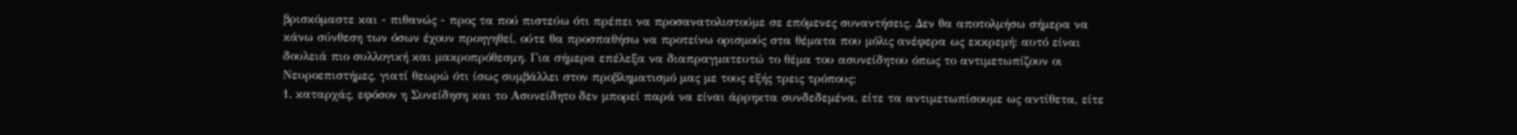βρισκόμαστε και - πιθανώς - προς τα πού πιστεύω ότι πρέπει να προσανατολιστούμε σε επόμενες συναντήσεις. Δεν θα αποτολμήσω σήμερα να κάνω σύνθεση των όσων έχουν προηγηθεί, ούτε θα προσπαθήσω να προτείνω ορισμούς στα θέματα που μόλις ανέφερα ως εκκρεμή: αυτό είναι δουλειά πιο συλλογική και μακροπρόθεσμη. Για σήμερα επέλεξα να διαπραγματευτώ το θέμα του ασυνείδητου όπως το αντιμετωπίζουν οι Νευροεπιστήμες, γιατί θεωρώ ότι ίσως συμβάλλει στον προβληματισμό μας με τους εξής τρεις τρόπους:
1. καταρχάς, εφόσον η Συνείδηση και το Ασυνείδητο δεν μπορεί παρά να είναι άρρηκτα συνδεδεμένα, είτε τα αντιμετωπίσουμε ως αντίθετα, είτε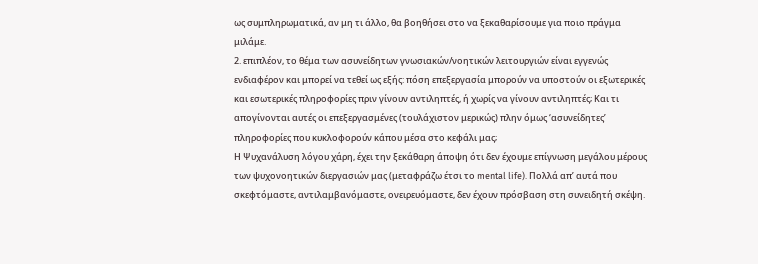ως συμπληρωματικά, αν μη τι άλλο, θα βοηθήσει στο να ξεκαθαρίσουμε για ποιο πράγμα μιλάμε.
2. επιπλέον, το θέμα των ασυνείδητων γνωσιακών/νοητικών λειτουργιών είναι εγγενώς ενδιαφέρον και μπορεί να τεθεί ως εξής: πόση επεξεργασία μπορούν να υποστούν οι εξωτερικές και εσωτερικές πληροφορίες πριν γίνουν αντιληπτές, ή χωρίς να γίνουν αντιληπτές; Και τι απογίνονται αυτές οι επεξεργασμένες (τουλάχιστον μερικώς) πλην όμως ‘ασυνείδητες’ πληροφορίες που κυκλοφορούν κάπου μέσα στο κεφάλι μας;
Η Ψυχανάλυση λόγου χάρη, έχει την ξεκάθαρη άποψη ότι δεν έχουμε επίγνωση μεγάλου μέρους των ψυχονοητικών διεργασιών μας (μεταφράζω έτσι το mental life). Πολλά απ’ αυτά που σκεφτόμαστε, αντιλαμβανόμαστε, ονειρευόμαστε, δεν έχουν πρόσβαση στη συνειδητή σκέψη.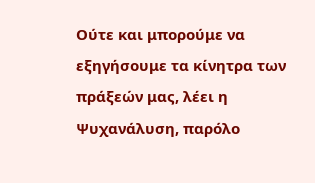Ούτε και μπορούμε να εξηγήσουμε τα κίνητρα των πράξεών μας, λέει η Ψυχανάλυση, παρόλο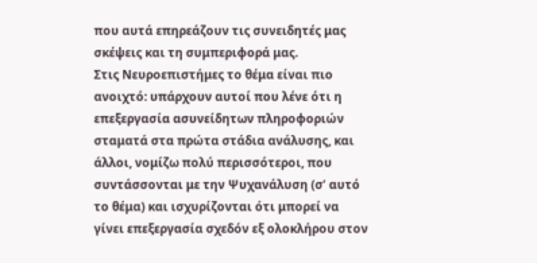που αυτά επηρεάζουν τις συνειδητές μας σκέψεις και τη συμπεριφορά μας.
Στις Νευροεπιστήμες το θέμα είναι πιο ανοιχτό: υπάρχουν αυτοί που λένε ότι η επεξεργασία ασυνείδητων πληροφοριών σταματά στα πρώτα στάδια ανάλυσης, και άλλοι, νομίζω πολύ περισσότεροι, που συντάσσονται με την Ψυχανάλυση (σ’ αυτό το θέμα) και ισχυρίζονται ότι μπορεί να γίνει επεξεργασία σχεδόν εξ ολοκλήρου στον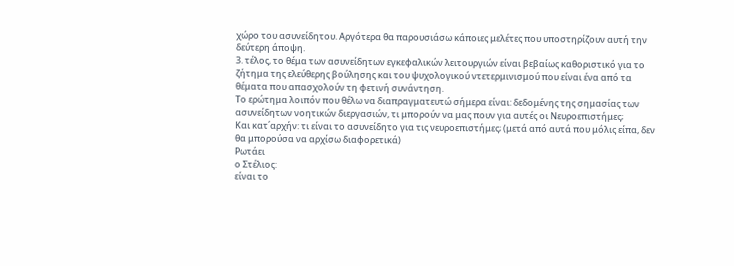χώρο του ασυνείδητου. Αργότερα θα παρουσιάσω κάποιες μελέτες που υποστηρίζουν αυτή την δεύτερη άποψη.
3. τέλος, το θέμα των ασυνείδητων εγκεφαλικών λειτουργιών είναι βεβαίως καθοριστικό για το ζήτημα της ελεύθερης βούλησης και του ψυχολογικού ντετερμινισμού που είναι ένα από τα θέματα που απασχολούν τη φετινή συνάντηση.
Το ερώτημα λοιπόν που θέλω να διαπραγματευτώ σήμερα είναι: δεδομένης της σημασίας των ασυνείδητων νοητικών διεργασιών, τι μπορούν να μας πουν για αυτές οι Νευροεπιστήμες;
Και κατ΄αρχήν: τι είναι το ασυνείδητο για τις νευροεπιστήμες; (μετά από αυτά που μόλις είπα, δεν θα μπορούσα να αρχίσω διαφορετικά)
Ρωτάει
ο Στέλιος:
είναι το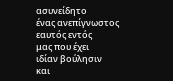ασυνείδητο
ένας ανεπίγνωστος
εαυτός εντός
μας που έχει
ιδίαν βούλησιν
και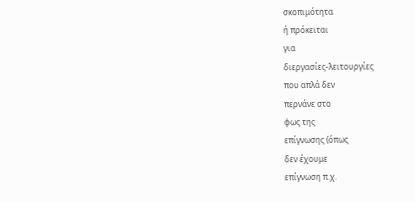σκοπιμότητα
ή πρόκειται
για
διεργασίες-λειτουργίες
που απλά δεν
περνάνε στο
φως της
επίγνωσης (όπως
δεν έχουμε
επίγνωση π.χ.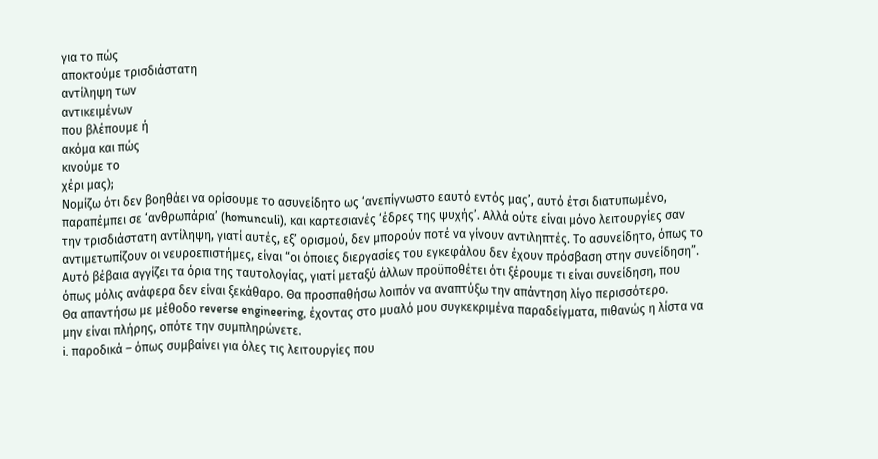για το πώς
αποκτούμε τρισδιάστατη
αντίληψη των
αντικειμένων
που βλέπουμε ή
ακόμα και πώς
κινούμε το
χέρι μας);
Νομίζω ότι δεν βοηθάει να ορίσουμε το ασυνείδητο ως ‘ανεπίγνωστο εαυτό εντός μας’, αυτό έτσι διατυπωμένο, παραπέμπει σε ‘ανθρωπάρια’ (homunculi), και καρτεσιανές ‘έδρες της ψυχής’. Αλλά ούτε είναι μόνο λειτουργίες σαν την τρισδιάστατη αντίληψη, γιατί αυτές, εξ’ ορισμού, δεν μπορούν ποτέ να γίνουν αντιληπτές. Το ασυνείδητο, όπως το αντιμετωπίζουν οι νευροεπιστήμες, είναι “οι όποιες διεργασίες του εγκεφάλου δεν έχουν πρόσβαση στην συνείδηση”. Αυτό βέβαια αγγίζει τα όρια της ταυτολογίας, γιατί μεταξύ άλλων προϋποθέτει ότι ξέρουμε τι είναι συνείδηση, που όπως μόλις ανάφερα δεν είναι ξεκάθαρο. Θα προσπαθήσω λοιπόν να αναπτύξω την απάντηση λίγο περισσότερο.
Θα απαντήσω με μέθοδο reverse engineering, έχοντας στο μυαλό μου συγκεκριμένα παραδείγματα, πιθανώς η λίστα να μην είναι πλήρης, οπότε την συμπληρώνετε.
i. παροδικά – όπως συμβαίνει για όλες τις λειτουργίες που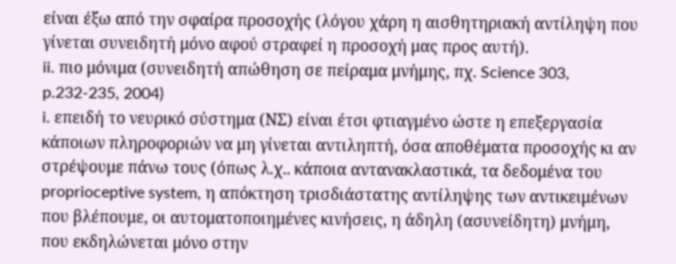είναι έξω από την σφαίρα προσοχής (λόγου χάρη η αισθητηριακή αντίληψη που γίνεται συνειδητή μόνο αφού στραφεί η προσοχή μας προς αυτή).
ii. πιο μόνιμα (συνειδητή απώθηση σε πείραμα μνήμης, πχ. Science 303, p.232-235, 2004)
i. επειδή το νευρικό σύστημα (ΝΣ) είναι έτσι φτιαγμένο ώστε η επεξεργασία κάποιων πληροφοριών να μη γίνεται αντιληπτή, όσα αποθέματα προσοχής κι αν στρέψουμε πάνω τους (όπως λ.χ.. κάποια αντανακλαστικά, τα δεδομένα του proprioceptive system, η απόκτηση τρισδιάστατης αντίληψης των αντικειμένων που βλέπουμε, οι αυτοματοποιημένες κινήσεις, η άδηλη (ασυνείδητη) μνήμη, που εκδηλώνεται μόνο στην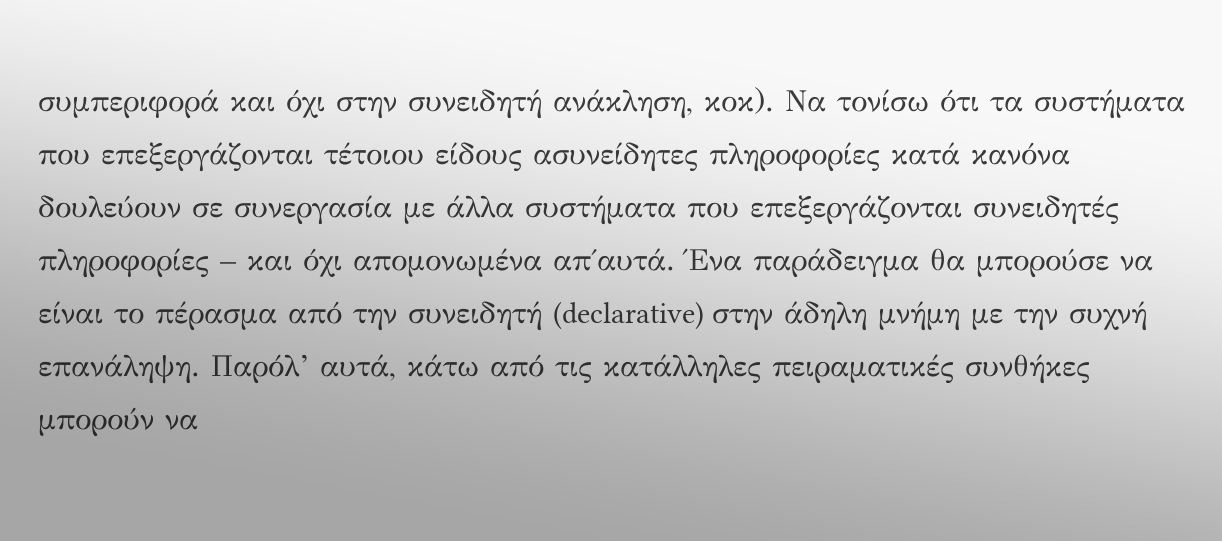συμπεριφορά και όχι στην συνειδητή ανάκληση, κοκ). Να τονίσω ότι τα συστήματα που επεξεργάζονται τέτοιου είδους ασυνείδητες πληροφορίες κατά κανόνα δουλεύουν σε συνεργασία με άλλα συστήματα που επεξεργάζονται συνειδητές πληροφορίες – και όχι απομονωμένα απ΄αυτά. Ένα παράδειγμα θα μπορούσε να είναι το πέρασμα από την συνειδητή (declarative) στην άδηλη μνήμη με την συχνή επανάληψη. Παρόλ’ αυτά, κάτω από τις κατάλληλες πειραματικές συνθήκες μπορούν να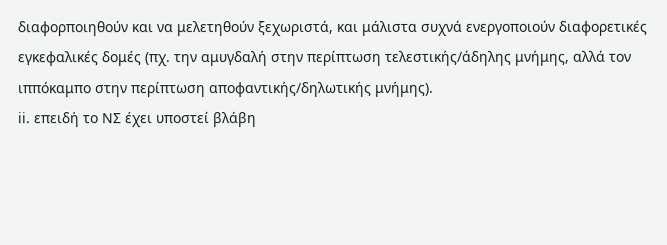διαφορποιηθούν και να μελετηθούν ξεχωριστά, και μάλιστα συχνά ενεργοποιούν διαφορετικές εγκεφαλικές δομές (πχ. την αμυγδαλή στην περίπτωση τελεστικής/άδηλης μνήμης, αλλά τον ιππόκαμπο στην περίπτωση αποφαντικής/δηλωτικής μνήμης).
ii. επειδή το ΝΣ έχει υποστεί βλάβη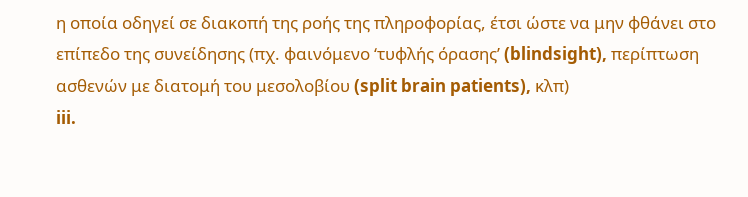η οποία οδηγεί σε διακοπή της ροής της πληροφορίας, έτσι ώστε να μην φθάνει στο επίπεδο της συνείδησης (πχ. φαινόμενο ‘τυφλής όρασης’ (blindsight), περίπτωση ασθενών με διατομή του μεσολοβίου (split brain patients), κλπ)
iii.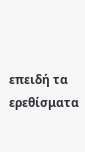επειδή τα ερεθίσματα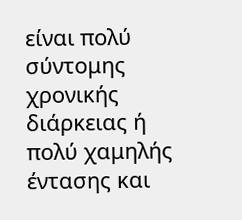είναι πολύ σύντομης χρονικής διάρκειας ή πολύ χαμηλής έντασης και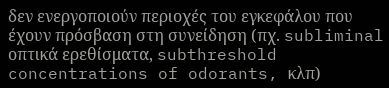δεν ενεργοποιούν περιοχές του εγκεφάλου που έχουν πρόσβαση στη συνείδηση (πχ. subliminal οπτικά ερεθίσματα, subthreshold concentrations of odorants, κλπ)